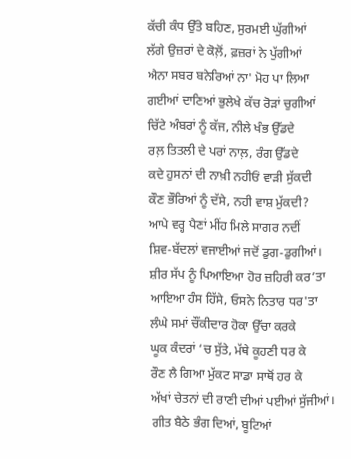ਕੱਚੀ ਕੰਧ ਉੱਤੇ ਬਹਿਣ, ਸੁਰਮਈ ਘੁੱਗੀਆਂ
ਲੱਗੇ ਉਜ਼ਰਾਂ ਦੇ ਕੋਲ਼ੋਂ, ਫ਼ਜ਼ਰਾਂ ਨੇ ਪੁੱਗੀਆਂ
ਐਨਾ ਸਬਰ ਬਨੇਰਿਆਂ ਨਾ' ਮੋਹ ਪਾ ਲਿਆ
ਗਈਆਂ ਦਾਣਿਆਂ ਭੁਲੇਖੇ ਕੱਚ ਰੋੜਾਂ ਚੁਗੀਆਂ
ਚਿੱਟੇ ਅੰਬਰਾਂ ਨੂੰ ਕੱਜ, ਨੀਲੇ ਖੰਭ ਉੱਡਦੇ
ਰਲ਼ ਤਿਤਲੀ ਦੇ ਪਰਾਂ ਨਾਲ਼, ਰੰਗ ਉੱਡਦੇ
ਕਦੇ ਹੁਸਨਾਂ ਦੀ ਨਾਖ਼ੀ ਨਹੀਓਂ ਵਾੜੀ ਸੁੱਕਦੀ
ਕੌਣ ਭੌਰਿਆਂ ਨੂੰ ਦੱਸੇ, ਨਹੀ ਵਾਸ਼ ਮੁੱਕਦੀ?
ਆਪੇ ਵਰ੍ਹ ਪੈਣਾਂ ਮੀਂਹ ਮਿਲੇ ਸਾਗਰ ਨਦੀਂ
ਸ਼ਿਵ-ਬੱਦਲਾਂ ਵਜਾਈਆਂ ਜਦੋਂ ਡੁਗ-ਡੁਗੀਆਂ।
ਸ਼ੀਰ ਸੱਪ ਨੂੰ ਪਿਆਇਆ ਹੋਰ ਜ਼ਹਿਰੀ ਕਰ’ਤਾ
ਆਇਆ ਹੰਸ ਹਿੱਸੇ, ਓਸਨੇ ਨਿਤਾਰ ਧਰ'ਤਾ
ਲੰਘੇ ਸਮਾਂ ਚੌਂਕੀਦਾਰ ਹੋਕਾ ਉੱਚਾ ਕਰਕੇ
ਘੂਕ ਕੰਦਰਾਂ ‘ਚ ਸੁੱਤੇ, ਮੱਥੇ ਕੂਹਣੀ ਧਰ ਕੇ
ਰੌਣ ਲੈ ਗਿਆ ਮੁੱਕਟ ਸਾਡਾ ਸਾਥੋਂ ਹਰ ਕੇ
ਅੱਖਾਂ ਚੇਤਨਾਂ ਦੀ ਰਾਣੀ ਦੀਆਂ ਪਈਆਂ ਸੁੱਜੀਆਂ।
ਗੀਤ ਬੈਠੇ ਭੰਗ ਦਿਆਂ, ਬੂਟਿਆਂ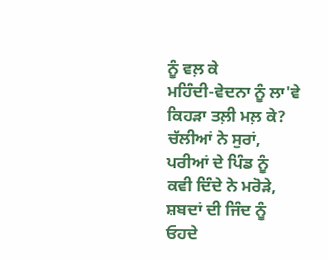ਨੂੰ ਵਲ਼ ਕੇ
ਮਹਿੰਦੀ-ਵੇਦਨਾ ਨੂੰ ਲਾ'ਵੇ ਕਿਹੜਾ ਤਲ਼ੀ ਮਲ਼ ਕੇ?
ਚੱਲੀਆਂ ਨੇ ਸੁਰਾਂ, ਪਰੀਆਂ ਦੇ ਪਿੰਡ ਨੂੰ
ਕਵੀ ਦਿੰਦੇ ਨੇ ਮਰੋੜੇ, ਸ਼ਬਦਾਂ ਦੀ ਜਿੰਦ ਨੂੰ
ਓਹਦੇ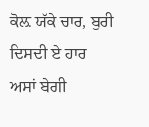ਕੋਲ਼ ਯੱਕੇ ਚਾਰ, ਬੁਰੀ ਦਿਸਦੀ ਏ ਹਾਰ
ਅਸਾਂ ਬੇਗੀ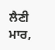ਲੈਣੀ ਮਾਰ,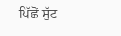ਪਿੱਛੋਂ ਸੁੱਟ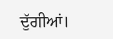ਦੁੱਗੀਆਂ।